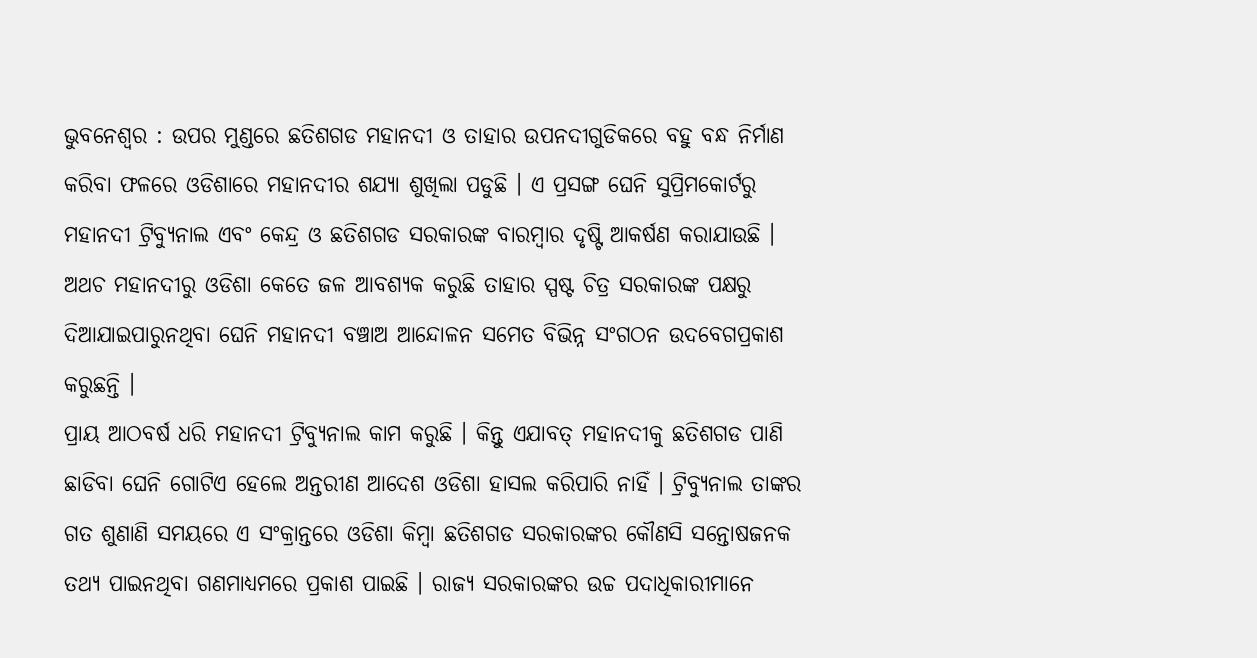ଭୁବନେଶ୍ୱର : ଉପର ମୁଣ୍ଡରେ ଛତିଶଗଡ ମହାନଦୀ ଓ ତାହାର ଉପନଦୀଗୁଡିକରେ ବହୁ ବନ୍ଧ ନିର୍ମାଣ କରିବା ଫଳରେ ଓଡିଶାରେ ମହାନଦୀର ଶଯ୍ୟା ଶୁଖିଲା ପଡୁଛି । ଏ ପ୍ରସଙ୍ଗ ଘେନି ସୁପ୍ରିମକୋର୍ଟରୁ ମହାନଦୀ ଟ୍ରିବ୍ୟୁନାଲ ଏବଂ କେନ୍ଦ୍ର ଓ ଛତିଶଗଡ ସରକାରଙ୍କ ବାରମ୍ବାର ଦୃଷ୍ଟି ଆକର୍ଷଣ କରାଯାଉଛି । ଅଥଚ ମହାନଦୀରୁ ଓଡିଶା କେତେ ଜଳ ଆବଶ୍ୟକ କରୁଛି ତାହାର ସ୍ପଷ୍ଟ ଚିତ୍ର ସରକାରଙ୍କ ପକ୍ଷରୁ ଦିଆଯାଇପାରୁନଥିବା ଘେନି ମହାନଦୀ ବଞ୍ଚାଅ ଆନ୍ଦୋଳନ ସମେତ ବିଭିନ୍ନ ସଂଗଠନ ଉଦବେଗପ୍ରକାଶ କରୁଛନ୍ତି ।
ପ୍ରାୟ ଆଠବର୍ଷ ଧରି ମହାନଦୀ ଟ୍ରିବ୍ୟୁନାଲ କାମ କରୁଛି । କିନ୍ତୁ ଏଯାବତ୍ ମହାନଦୀକୁ ଛତିଶଗଡ ପାଣି ଛାଡିବା ଘେନି ଗୋଟିଏ ହେଲେ ଅନ୍ତରୀଣ ଆଦେଶ ଓଡିଶା ହାସଲ କରିପାରି ନାହିଁ । ଟ୍ରିବ୍ୟୁନାଲ ତାଙ୍କର ଗତ ଶୁଣାଣି ସମୟରେ ଏ ସଂକ୍ରାନ୍ତରେ ଓଡିଶା କିମ୍ବା ଛତିଶଗଡ ସରକାରଙ୍କର କୌଣସି ସନ୍ତୋଷଜନକ ତଥ୍ୟ ପାଇନଥିବା ଗଣମାଧ୍ୟମରେ ପ୍ରକାଶ ପାଇଛି । ରାଜ୍ୟ ସରକାରଙ୍କର ଉଚ୍ଚ ପଦାଧିକାରୀମାନେ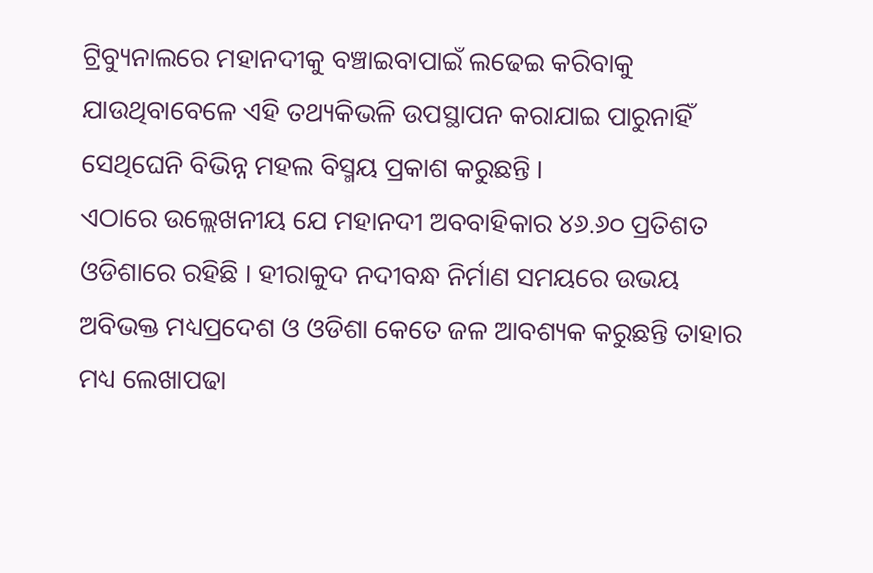ଟ୍ରିବ୍ୟୁନାଲରେ ମହାନଦୀକୁ ବଞ୍ଚାଇବାପାଇଁ ଲଢେଇ କରିବାକୁ ଯାଉଥିବାବେଳେ ଏହି ତଥ୍ୟକିଭଳି ଉପସ୍ଥାପନ କରାଯାଇ ପାରୁନାହିଁ ସେଥିଘେନି ବିଭିନ୍ନ ମହଲ ବିସ୍ମୟ ପ୍ରକାଶ କରୁଛନ୍ତି ।
ଏଠାରେ ଉଲ୍ଲେଖନୀୟ ଯେ ମହାନଦୀ ଅବବାହିକାର ୪୬.୬୦ ପ୍ରତିଶତ ଓଡିଶାରେ ରହିଛି । ହୀରାକୁଦ ନଦୀବନ୍ଧ ନିର୍ମାଣ ସମୟରେ ଉଭୟ ଅବିଭକ୍ତ ମଧ୍ୟପ୍ରଦେଶ ଓ ଓଡିଶା କେତେ ଜଳ ଆବଶ୍ୟକ କରୁଛନ୍ତି ତାହାର ମଧ୍ୟ ଲେଖାପଢା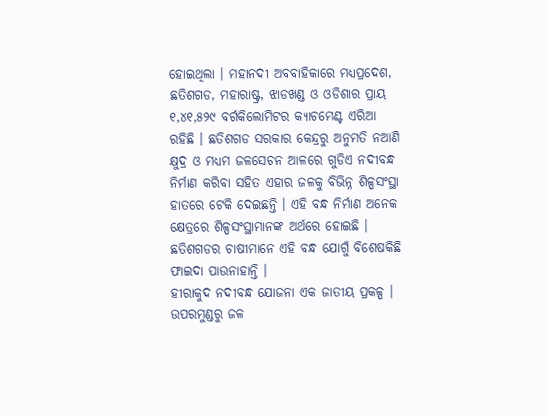ହୋଇଥିଲା । ମହାନଦୀ ଅବବାହିକାରେ ମଧ୍ୟପ୍ରଦେଶ, ଛତିଶଗଡ, ମହାରାଷ୍ଟ୍ର, ଝାଡଖଣ୍ଡ ଓ ଓଡିଶାର ପ୍ରାୟ ୧,୪୧,୫୨୯ ବର୍ଗକିଲୋମିଟର କ୍ୟାଚମେଣ୍ଟ ଏରିଆ ରହିଛି । ଛତିଶଗଡ ସରକାର କେନ୍ଦ୍ରରୁ ଅନୁମତି ନଆଣି କ୍ଷୁଦ୍ର ଓ ମଧ୍ୟମ ଜଳସେଚନ ଆଳରେ ଗୁଡିଏ ନଦୀବନ୍ଧ ନିର୍ମାଣ କରିବା ସହିତ ଏହାର ଜଳକୁ ବିଭିନ୍ନ ଶିଳ୍ପସଂସ୍ଥା ହାତରେ ଟେକି ଦେଇଛନ୍ତି । ଏହି ବନ୍ଧ ନିର୍ମାଣ ଅନେକ କ୍ଷେତ୍ରରେ ଶିଳ୍ପସଂସ୍ଥାମାନଙ୍କ ଅର୍ଥରେ ହୋଇଛି । ଛତିଶଗଡର ଚାଷୀମାନେ ଏହି ବନ୍ଧ ଯୋଗୁଁ ବିଶେଷକିଛି ଫାଇଦା ପାଉନାହାନ୍ତି ।
ହୀରାକୁଦ ନଦୀବନ୍ଧ ଯୋଜନା ଏକ ଜାତୀୟ ପ୍ରକଳ୍ପ । ଉପରମୁଣ୍ଡରୁ ଜଳ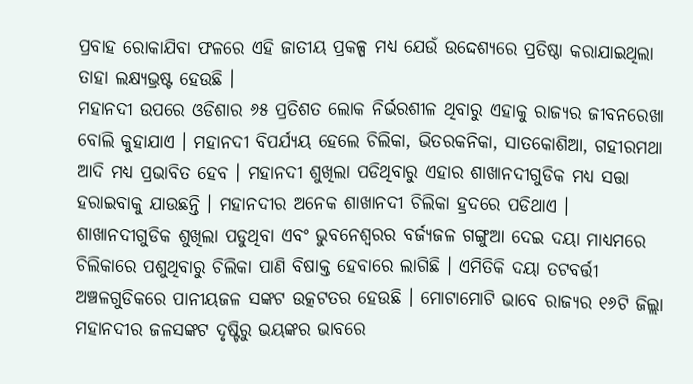ପ୍ରବାହ ରୋକାଯିବା ଫଳରେ ଏହି ଜାତୀୟ ପ୍ରକଳ୍ପ ମଧ୍ୟ ଯେଉଁ ଉଦ୍ଦେଶ୍ୟରେ ପ୍ରତିଷ୍ଠା କରାଯାଇଥିଲା ତାହା ଲକ୍ଷ୍ୟଭ୍ରଷ୍ଟ ହେଉଛି ।
ମହାନଦୀ ଉପରେ ଓଡିଶାର ୬୫ ପ୍ରତିଶତ ଲୋକ ନିର୍ଭରଶୀଳ ଥିବାରୁ ଏହାକୁ ରାଜ୍ୟର ଜୀବନରେଖା ବୋଲି କୁହାଯାଏ । ମହାନଦୀ ବିପର୍ଯ୍ୟୟ ହେଲେ ଚିଲିକା, ଭିତରକନିକା, ସାତକୋଶିଆ, ଗହୀରମଥା ଆଦି ମଧ୍ୟ ପ୍ରଭାବିତ ହେବ । ମହାନଦୀ ଶୁଖିଲା ପଡିଥିବାରୁ ଏହାର ଶାଖାନଦୀଗୁଡିକ ମଧ୍ୟ ସତ୍ତା ହରାଇବାକୁ ଯାଉଛନ୍ତି । ମହାନଦୀର ଅନେକ ଶାଖାନଦୀ ଚିଲିକା ହ୍ରଦରେ ପଡିଥାଏ । ଶାଖାନଦୀଗୁଡିକ ଶୁଖିଲା ପଡୁଥିବା ଏବଂ ଭୁବନେଶ୍ୱରର ବର୍ଜ୍ୟଜଳ ଗଙ୍ଗୁଆ ଦେଇ ଦୟା ମାଧ୍ୟମରେ ଚିଲିକାରେ ପଶୁଥିବାରୁ ଚିଲିକା ପାଣି ବିଷାକ୍ତ ହେବାରେ ଲାଗିଛି । ଏମିତିକି ଦୟା ତଟବର୍ତ୍ତୀ ଅଞ୍ଚଳଗୁଡିକରେ ପାନୀୟଜଳ ସଙ୍କଟ ଉତ୍କଟତର ହେଉଛି । ମୋଟାମୋଟି ଭାବେ ରାଜ୍ୟର ୧୬ଟି ଜିଲ୍ଲା ମହାନଦୀର ଜଳସଙ୍କଟ ଦୃଷ୍ଟିରୁ ଭୟଙ୍କର ଭାବରେ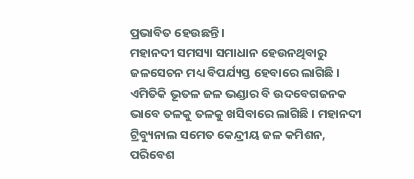ପ୍ରଭାବିତ ହେଉଛନ୍ତି ।
ମହାନଦୀ ସମସ୍ୟା ସମାଧାନ ହେଉନଥିବାରୁ ଜଳସେଚନ ମଧ୍ୟ ବିପର୍ଯ୍ୟସ୍ତ ହେବାରେ ଲାଗିଛି । ଏମିତିକି ଭୂତଳ ଜଳ ଭଣ୍ଡାର ବି ଉଦବେଗଜନକ ଭାବେ ତଳକୁ ତଳକୁ ଖସିବାରେ ଲାଗିଛି । ମହାନଦୀ ଟ୍ରିବ୍ୟୁନାଲ ସମେତ କେନ୍ଦ୍ରୀୟ ଜଳ କମିଶନ, ପରିବେଶ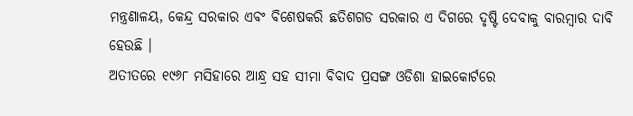ମନ୍ତ୍ରଣାଳୟ, କେନ୍ଦ୍ର ସରକାର ଏବଂ ବିଶେଷକରି ଛତିଶଗଡ ସରକାର ଏ ଦିଗରେ ଦୃଷ୍ଟି ଦେବାକୁ ବାରମ୍ବାର ଦାବି ହେଉଛି ।
ଅତୀତରେ ୧୯୬୮ ମସିହାରେ ଆନ୍ଧ୍ର ସହ ସୀମା ବିବାଦ ପ୍ରସଙ୍ଗ ଓଡିଶା ହାଇକୋର୍ଟରେ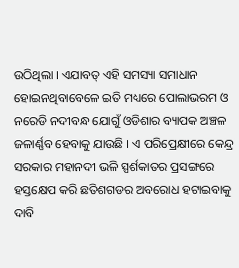ଉଠିଥିଲା । ଏଯାବତ୍ ଏହି ସମସ୍ୟା ସମାଧାନ ହୋଇନଥିବାବେଳେ ଇତି ମଧ୍ୟରେ ପୋଲାଭରମ ଓ ନରେଡି ନଦୀବନ୍ଧ ଯୋଗୁଁ ଓଡିଶାର ବ୍ୟାପକ ଅଞ୍ଚଳ ଜଳାର୍ଣ୍ଣବ ହେବାକୁ ଯାଉଛି । ଏ ପରିପ୍ରେକ୍ଷୀରେ କେନ୍ଦ୍ର ସରକାର ମହାନଦୀ ଭଳି ସ୍ପର୍ଶକାତର ପ୍ରସଙ୍ଗରେ ହସ୍ତକ୍ଷେପ କରି ଛତିଶଗଡର ଅବରୋଧ ହଟାଇବାକୁ ଦାବି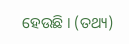ହେଉଛି । (ତଥ୍ୟ)